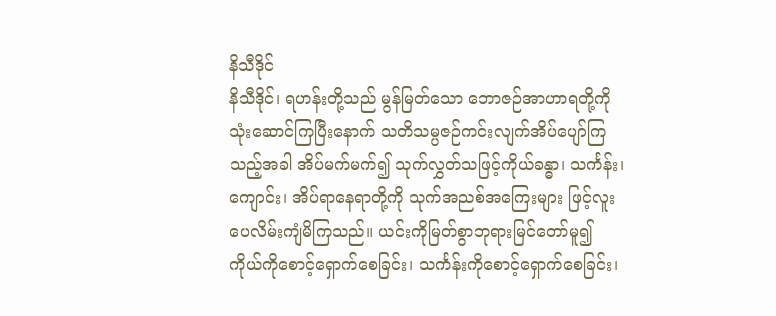နိသီဒိုင်
နိသီဒိုင်၊ ရဟန်းတို့သည် မွန်မြတ်သော ဘောဇဉ်အာဟာရတို့ကို သုံးဆောင်ကြပြီးနောက် သတိသမ္ပဇဉ်ကင်းလျက်အိပ်ပျော်ကြ သည့်အခါ အိပ်မက်မက်၍ သုက်လွှတ်သဖြင့်ကိုယ်ခန္ဓာ၊ သင်္ကန်း၊ ကျောင်း၊ အိပ်ရာနေရာတို့ကို သုက်အညစ်အကြေးများ ဖြင့်လူးပေလိမ်းကျံမိကြသည်။ ယင်းကိုမြတ်စွာဘုရားမြင်တော်မူ၍ ကိုယ်ကိုစောင့်ရှောက်စေခြင်း၊ သင်္ကန်းကိုစောင့်ရှောက်စေခြင်း၊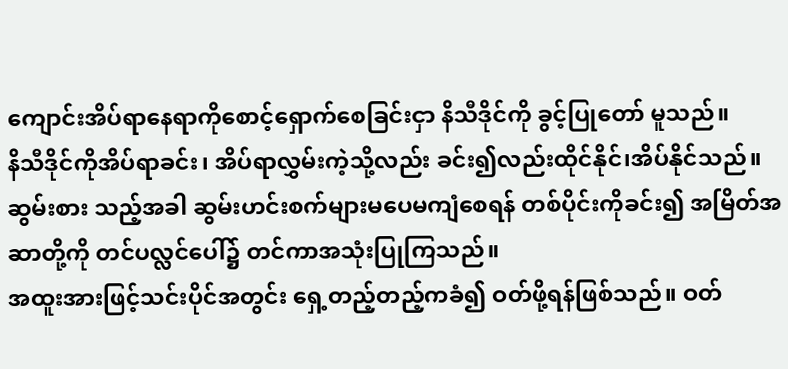ကျောင်းအိပ်ရာနေရာကိုစောင့်ရှောက်စေခြင်းငှာ နိသီဒိုင်ကို ခွင့်ပြုတော် မူသည်။
နိသီဒိုင်ကိုအိပ်ရာခင်း၊ အိပ်ရာလွှမ်းကဲ့သို့လည်း ခင်း၍လည်းထိုင်နိုင်၊အိပ်နိုင်သည်။ ဆွမ်းစား သည့်အခါ ဆွမ်းဟင်းစက်များမပေမကျံစေရန် တစ်ပိုင်းကိုခင်း၍ အမြိတ်အဆာတို့ကို တင်ပလ္လင်ပေါ်၌ တင်ကာအသုံးပြုကြသည်။
အထူးအားဖြင့်သင်းပိုင်အတွင်း ရှေ့တည့်တည့်ကခံ၍ ဝတ်ဖို့ရန်ဖြစ်သည်။ ဝတ်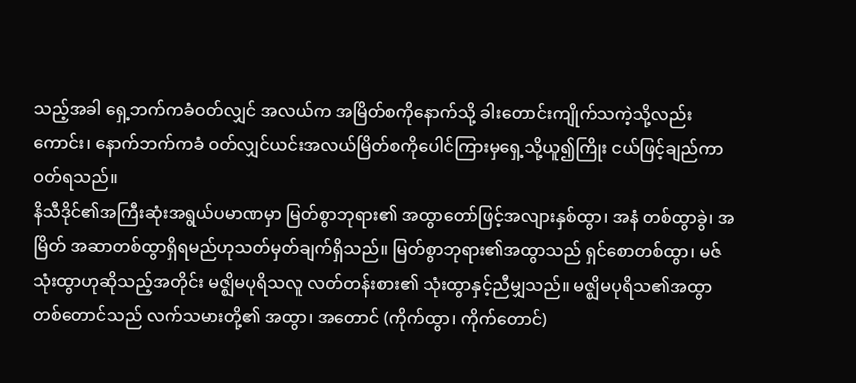သည့်အခါ ရှေ့ဘက်ကခံဝတ်လျှင် အလယ်က အမြိတ်စကိုနောက်သို့ ခါးတောင်းကျိုက်သကဲ့သို့လည်းကောင်း၊ နောက်ဘက်ကခံ ဝတ်လျှင်ယင်းအလယ်မြိတ်စကိုပေါင်ကြားမှရှေ့သို့ယူ၍ကြိုး ငယ်ဖြင့်ချည်ကာဝတ်ရသည်။
နိသီဒိုင်၏အကြီးဆုံးအရွယ်ပမာဏမှာ မြတ်စွာဘုရား၏ အထွာတော်ဖြင့်အလျားနှစ်ထွာ၊ အနံ တစ်ထွာခွဲ၊ အမြိတ် အဆာတစ်ထွာရှိရမည်ဟုသတ်မှတ်ချက်ရှိသည်။ မြတ်စွာဘုရား၏အထွာသည် ရှင်စောတစ်ထွာ၊ မဇ်သုံးထွာဟုဆိုသည့်အတိုင်း မဇ္ဈိမပုရိသလူ လတ်တန်းစား၏ သုံးထွာနှင့်ညီမျှသည်။ မဇ္ဈိမပုရိသ၏အထွာ တစ်တောင်သည် လက်သမားတို့၏ အထွာ၊ အတောင် (ကိုက်ထွာ၊ ကိုက်တောင်)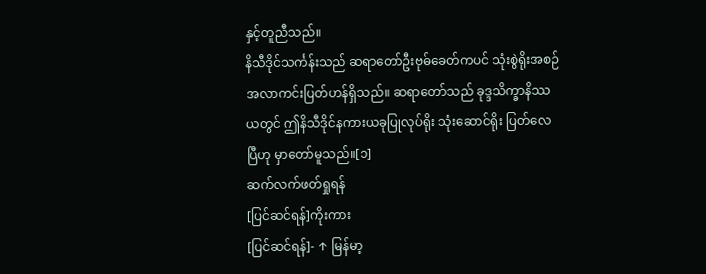နှင့်တူညီသည်။
နိသီဒိုင်သင်္ကန်းသည် ဆရာတော်ဦးဗုဓ်ခေတ်ကပင် သုံးစွဲရိုးအစဉ်အလာကင်းပြတ်ဟန်ရှိသည်။ ဆရာတော်သည် ခုဒ္ဒသိက္ခာနိဿယတွင် ဤနိသီဒိုင်နကားယခုပြုလုပ်ရိုး သုံးဆောင်ရိုး ပြတ်လေပြီဟု မှာတော်မူသည်။[၁]
ဆက်လက်ဖတ်ရှုရန်
[ပြင်ဆင်ရန်]ကိုးကား
[ပြင်ဆင်ရန်]- ↑ မြန်မာ့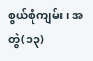စွယ်စုံကျမ်း၊ အတွဲ(၁၃)